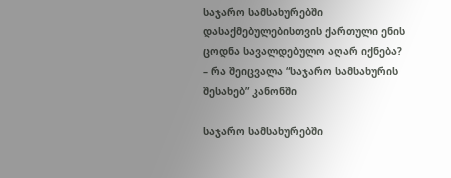საჯარო სამსახურებში დასაქმებულებისთვის ქართული ენის ცოდნა სავალდებულო აღარ იქნება? – რა შეიცვალა “საჯარო სამსახურის შესახებ” კანონში

საჯარო სამსახურებში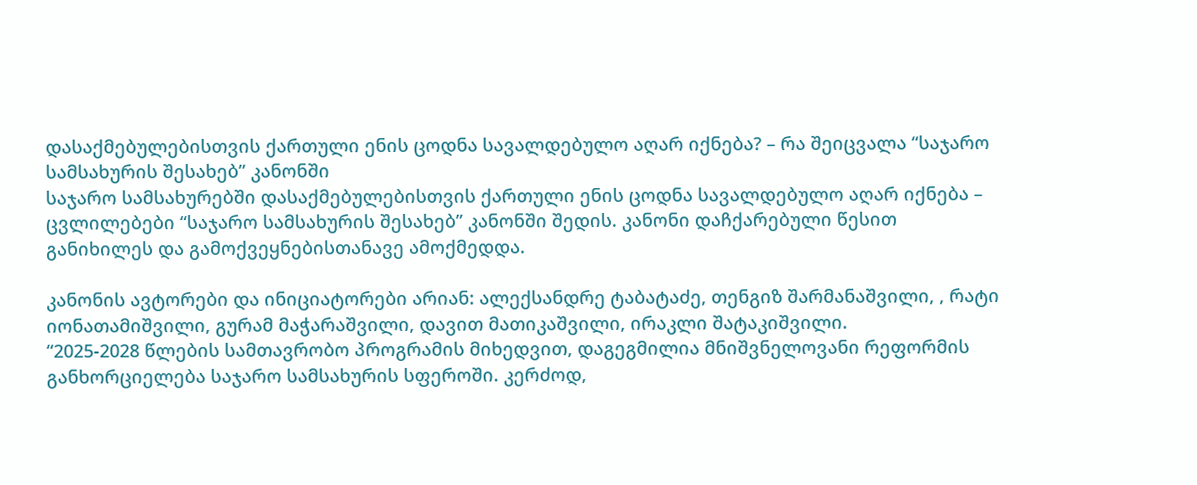დასაქმებულებისთვის ქართული ენის ცოდნა სავალდებულო აღარ იქნება? – რა შეიცვალა “საჯარო სამსახურის შესახებ” კანონში
საჯარო სამსახურებში დასაქმებულებისთვის ქართული ენის ცოდნა სავალდებულო აღარ იქნება – ცვლილებები “საჯარო სამსახურის შესახებ” კანონში შედის. კანონი დაჩქარებული წესით განიხილეს და გამოქვეყნებისთანავე ამოქმედდა.

კანონის ავტორები და ინიციატორები არიან: ალექსანდრე ტაბატაძე, თენგიზ შარმანაშვილი, , რატი იონათამიშვილი, გურამ მაჭარაშვილი, დავით მათიკაშვილი, ირაკლი შატაკიშვილი.
“2025-2028 წლების სამთავრობო პროგრამის მიხედვით, დაგეგმილია მნიშვნელოვანი რეფორმის განხორციელება საჯარო სამსახურის სფეროში. კერძოდ,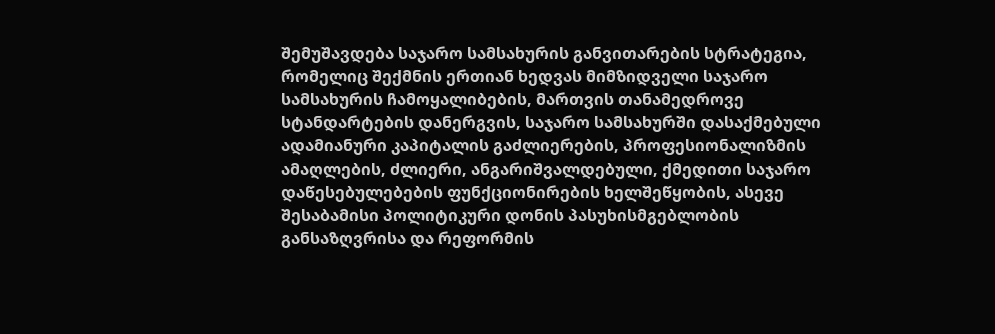შემუშავდება საჯარო სამსახურის განვითარების სტრატეგია, რომელიც შექმნის ერთიან ხედვას მიმზიდველი საჯარო სამსახურის ჩამოყალიბების, მართვის თანამედროვე სტანდარტების დანერგვის, საჯარო სამსახურში დასაქმებული ადამიანური კაპიტალის გაძლიერების, პროფესიონალიზმის ამაღლების, ძლიერი, ანგარიშვალდებული, ქმედითი საჯარო დაწესებულებების ფუნქციონირების ხელშეწყობის, ასევე შესაბამისი პოლიტიკური დონის პასუხისმგებლობის განსაზღვრისა და რეფორმის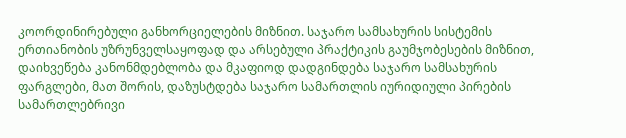კოორდინირებული განხორციელების მიზნით. საჯარო სამსახურის სისტემის ერთიანობის უზრუნველსაყოფად და არსებული პრაქტიკის გაუმჯობესების მიზნით, დაიხვეწება კანონმდებლობა და მკაფიოდ დადგინდება საჯარო სამსახურის ფარგლები, მათ შორის, დაზუსტდება საჯარო სამართლის იურიდიული პირების სამართლებრივი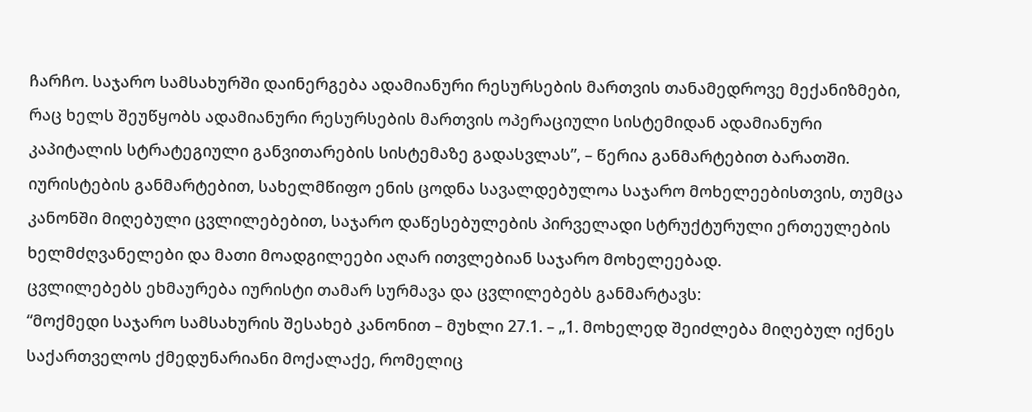ჩარჩო. საჯარო სამსახურში დაინერგება ადამიანური რესურსების მართვის თანამედროვე მექანიზმები, რაც ხელს შეუწყობს ადამიანური რესურსების მართვის ოპერაციული სისტემიდან ადამიანური კაპიტალის სტრატეგიული განვითარების სისტემაზე გადასვლას”, – წერია განმარტებით ბარათში.
იურისტების განმარტებით, სახელმწიფო ენის ცოდნა სავალდებულოა საჯარო მოხელეებისთვის, თუმცა კანონში მიღებული ცვლილებებით, საჯარო დაწესებულების პირველადი სტრუქტურული ერთეულების ხელმძღვანელები და მათი მოადგილეები აღარ ითვლებიან საჯარო მოხელეებად.
ცვლილებებს ეხმაურება იურისტი თამარ სურმავა და ცვლილებებს განმარტავს:
“მოქმედი საჯარო სამსახურის შესახებ კანონით – მუხლი 27.1. – „1. მოხელედ შეიძლება მიღებულ იქნეს საქართველოს ქმედუნარიანი მოქალაქე, რომელიც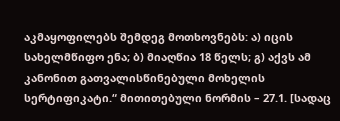აკმაყოფილებს შემდეგ მოთხოვნებს: ა) იცის სახელმწიფო ენა; ბ) მიაღწია 18 წელს; გ) აქვს ამ კანონით გათვალისწინებული მოხელის სერტიფიკატი.“ მითითებული ნორმის – 27.1. [სადაც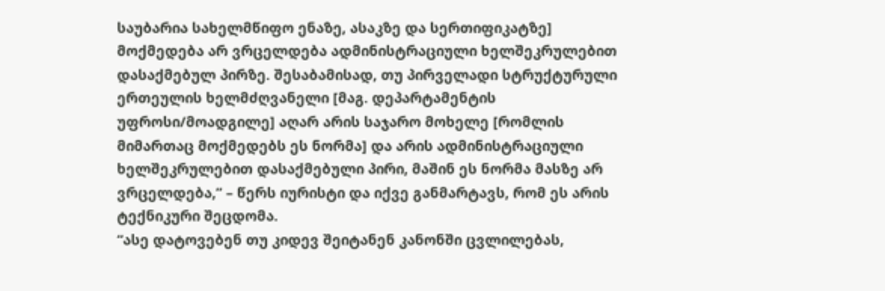საუბარია სახელმწიფო ენაზე, ასაკზე და სერთიფიკატზე] მოქმედება არ ვრცელდება ადმინისტრაციული ხელშეკრულებით დასაქმებულ პირზე. შესაბამისად, თუ პირველადი სტრუქტურული ერთეულის ხელმძღვანელი [მაგ. დეპარტამენტის უფროსი/მოადგილე] აღარ არის საჯარო მოხელე [რომლის მიმართაც მოქმედებს ეს ნორმა] და არის ადმინისტრაციული ხელშეკრულებით დასაქმებული პირი, მაშინ ეს ნორმა მასზე არ ვრცელდება,” – წერს იურისტი და იქვე განმარტავს, რომ ეს არის ტექნიკური შეცდომა.
“ასე დატოვებენ თუ კიდევ შეიტანენ კანონში ცვლილებას,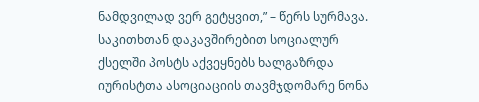ნამდვილად ვერ გეტყვით,” – წერს სურმავა.
საკითხთან დაკავშირებით სოციალურ ქსელში პოსტს აქვეყნებს ხალგაზრდა იურისტთა ასოციაციის თავმჯდომარე ნონა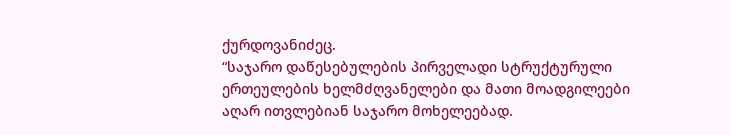ქურდოვანიძეც.
“საჯარო დაწესებულების პირველადი სტრუქტურული ერთეულების ხელმძღვანელები და მათი მოადგილეები აღარ ითვლებიან საჯარო მოხელეებად.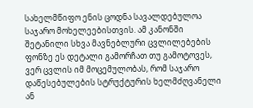სახელმწიფო ენის ცოდნა სავალდებულოა საჯარო მოხელეებისთვის. ამ კანონში შეტანილი სხვა მავნებლური ცვლილებების ფონზე ეს დეტალი გამორჩათ თუ გამოტოვეს, ვერ ცვლის იმ მოცემულობას, რომ საჯარო დაწესებულების სტრუქტურის ხელმძღვანელი ან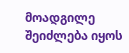მოადგილე შეიძლება იყოს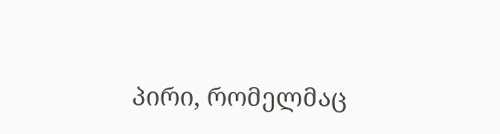პირი, რომელმაც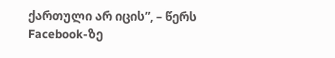ქართული არ იცის”, – წერს Facebook-ზე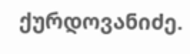ქურდოვანიძე.